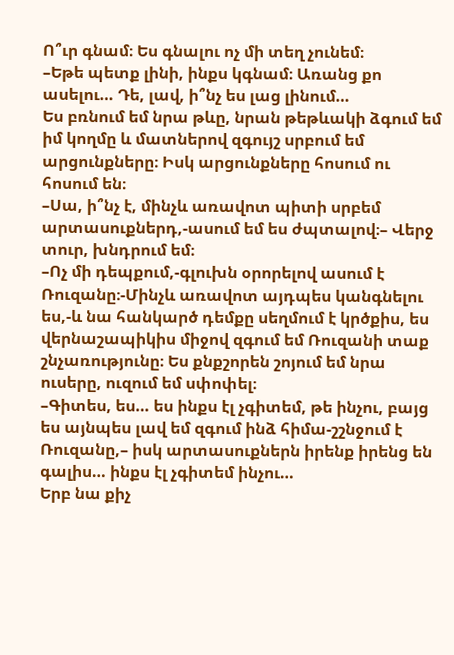Ո՞ւր գնամ։ Ես գնալու ոչ մի տեղ չունեմ։
–Եթե պետք լինի, ինքս կգնամ։ Առանց քո ասելու… Դե, լավ, ի՞նչ ես լաց լինում…
Ես բռնում եմ նրա թևը, նրան թեթևակի ձգում եմ իմ կողմը և մատներով զգույշ սրբում եմ արցունքները։ Իսկ արցունքները հոսում ու հոսում են։
–Սա, ի՞նչ է, մինչև առավոտ պիտի սրբեմ արտասուքներդ,-ասում եմ ես ժպտալով։– Վերջ տուր, խնդրում եմ։
–Ոչ մի դեպքում,-գլուխն օրորելով ասում է Ռուզանը։-Մինչև առավոտ այդպես կանգնելու ես,-և նա հանկարծ դեմքը սեղմում է կրծքիս, ես վերնաշապիկիս միջով զգում եմ Ռուզանի տաք շնչառությունը։ Ես քնքշորեն շոյում եմ նրա ուսերը, ուզում եմ սփոփել։
–Գիտես, ես… ես ինքս էլ չգիտեմ, թե ինչու, բայց ես այնպես լավ եմ զգում ինձ հիմա-շշնջում է Ռուզանը,– իսկ արտասուքներն իրենք իրենց են գալիս… ինքս էլ չգիտեմ ինչու…
Երբ նա քիչ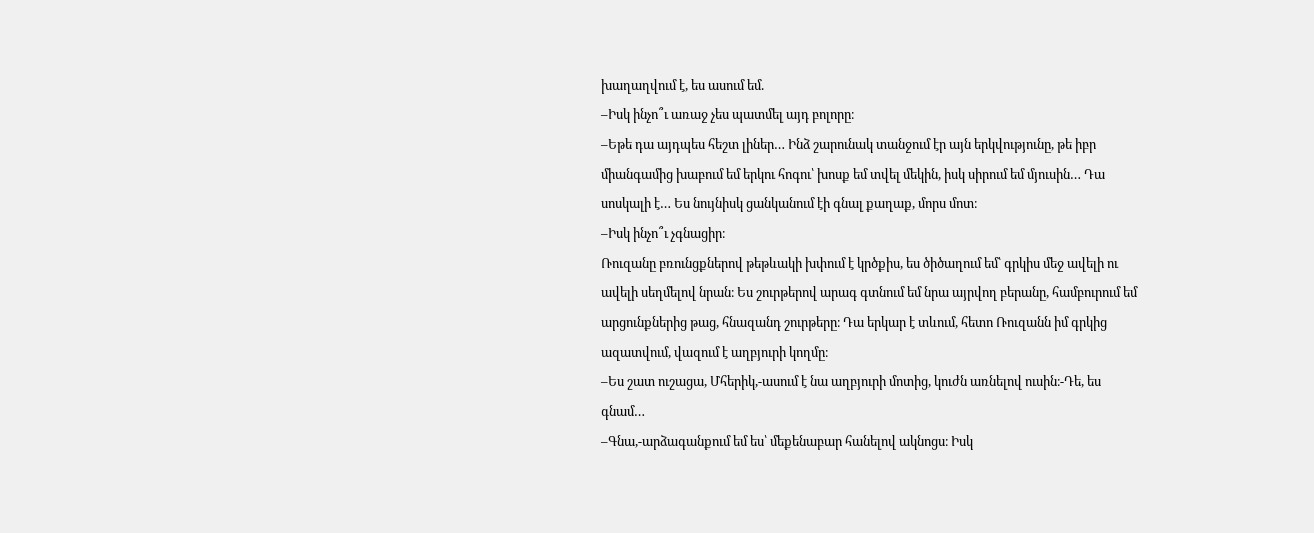խաղաղվում է, ես ասում եմ.
–Իսկ ինչո՞ւ առաջ չես պատմել այդ բոլորը։
–Եթե դա այդպես հեշտ լիներ… Ինձ շարունակ տանջում էր այն երկվությունը, թե իբր միանգամից խաբում եմ երկու հոգու՝ խոսք եմ տվել մեկին, իսկ սիրում եմ մյուսին… Դա սոսկալի է… Ես նույնիսկ ցանկանում էի գնալ քաղաք, մորս մոտ։
–Իսկ ինչո՞ւ չգնացիր։
Ռուզանը բռունցքներով թեթևակի խփում է կրծքիս, ես ծիծաղում եմ՝ գրկիս մեջ ավելի ու ավելի սեղմելով նրան։ Ես շուրթերով արագ գտնում եմ նրա այրվող բերանը, համբուրում եմ արցունքներից թաց, հնազանդ շուրթերը։ Դա երկար է տևում, հետո Ռուզանն իմ գրկից ազատվում, վազում է աղբյուրի կողմը։
–Ես շատ ուշացա, Մհերիկ,-ասում է նա աղբյուրի մոտից, կուժն առնելով ուսին։-Դե, ես գնամ…
–Գնա,-արձագանքում եմ ես՝ մեքենաբար հանելով ակնոցս։ Իսկ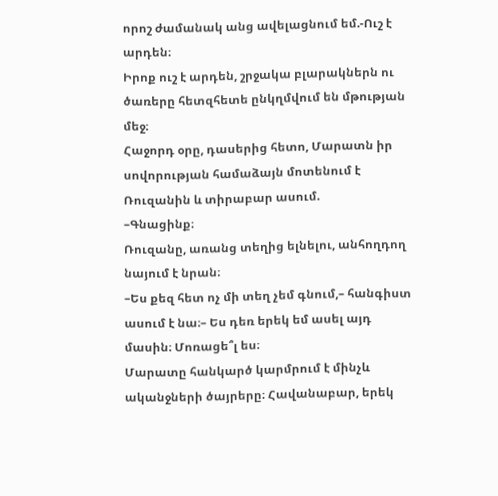որոշ ժամանակ անց ավելացնում եմ.-Ուշ է արդեն։
Իրոք ուշ է արդեն, շրջակա բլարակներն ու ծառերը հետզհետե ընկղմվում են մթության մեջ։
Հաջորդ օրը, դասերից հետո, Մարատն իր սովորության համաձայն մոտենում է Ռուզանին և տիրաբար ասում.
–Գնացինք։
Ռուզանը, առանց տեղից ելնելու, անհողդող նայում է նրան։
–Ես քեզ հետ ոչ մի տեղ չեմ գնում,– հանգիստ ասում է նա։– Ես դեռ երեկ եմ ասել այդ մասին։ Մոռացե՞լ ես։
Մարատը հանկարծ կարմրում է մինչև ականջների ծայրերը։ Հավանաբար, երեկ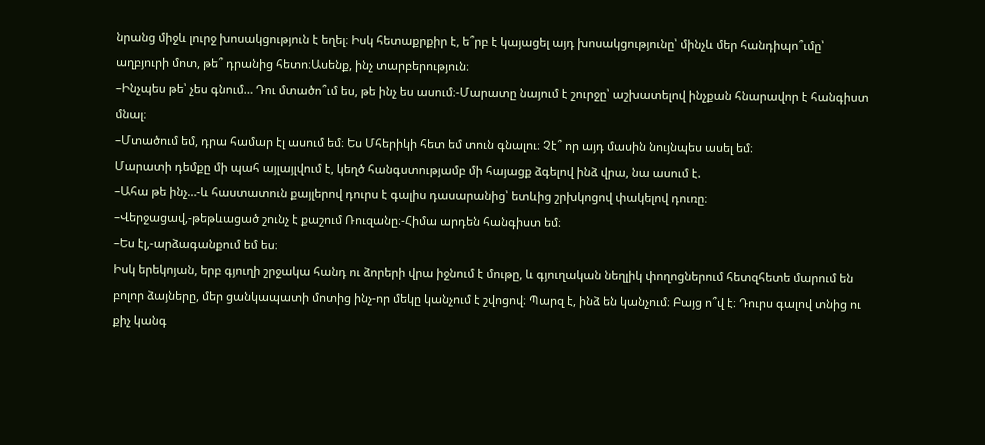նրանց միջև լուրջ խոսակցություն է եղել։ Իսկ հետաքրքիր է, ե՞րբ է կայացել այդ խոսակցությունը՝ մինչև մեր հանդիպո՞ւմը՝ աղբյուրի մոտ, թե՞ դրանից հետո։Ասենք, ինչ տարբերություն։
–Ինչպես թե՝ չես գնում… Դու մտածո՞ւմ ես, թե ինչ ես ասում։-Մարատը նայում է շուրջը՝ աշխատելով ինչքան հնարավոր է հանգիստ մնալ։
–Մտածում եմ, դրա համար էլ ասում եմ։ Ես Մհերիկի հետ եմ տուն գնալու։ Չէ՞ որ այդ մասին նույնպես ասել եմ։
Մարատի դեմքը մի պահ այլայլվում է, կեղծ հանգստությամբ մի հայացք ձգելով ինձ վրա, նա ասում է.
–Ահա թե ինչ…-և հաստատուն քայլերով դուրս է գալիս դասարանից՝ ետևից շրխկոցով փակելով դուռը։
–Վերջացավ,-թեթևացած շունչ է քաշում Ռուզանը։-Հիմա արդեն հանգիստ եմ։
–Ես էլ,-արձագանքում եմ ես։
Իսկ երեկոյան, երբ գյուղի շրջակա հանդ ու ձորերի վրա իջնում է մութը, և գյուղական նեղլիկ փողոցներում հետզհետե մարում են բոլոր ձայները, մեր ցանկապատի մոտից ինչ-որ մեկը կանչում է շվոցով։ Պարզ է, ինձ են կանչում։ Բայց ո՞վ է։ Դուրս գալով տնից ու քիչ կանգ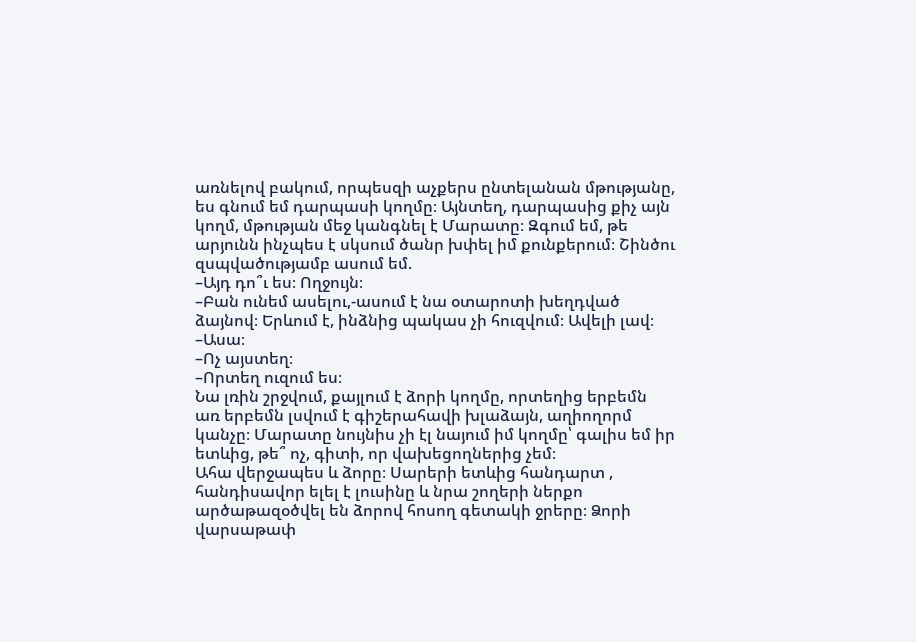առնելով բակում, որպեսզի աչքերս ընտելանան մթությանը, ես գնում եմ դարպասի կողմը։ Այնտեղ, դարպասից քիչ այն կողմ, մթության մեջ կանգնել է Մարատը։ Զգում եմ, թե արյունն ինչպես է սկսում ծանր խփել իմ քունքերում։ Շինծու զսպվածությամբ ասում եմ.
–Այդ դո՞ւ ես։ Ողջույն։
–Բան ունեմ ասելու,-ասում է նա օտարոտի խեղդված ձայնով։ Երևում է, ինձնից պակաս չի հուզվում։ Ավելի լավ։
–Ասա։
–Ոչ այստեղ։
–Որտեղ ուզում ես։
Նա լռին շրջվում, քայլում է ձորի կողմը, որտեղից երբեմն առ երբեմն լսվում է գիշերահավի խլաձայն, աղիողորմ կանչը։ Մարատը նույնիս չի էլ նայում իմ կողմը՝ գալիս եմ իր ետևից, թե՞ ոչ, գիտի, որ վախեցողներից չեմ։
Ահա վերջապես և ձորը։ Սարերի ետևից հանդարտ , հանդիսավոր ելել է լուսինը և նրա շողերի ներքո արծաթազօծվել են ձորով հոսող գետակի ջրերը։ Ձորի վարսաթափ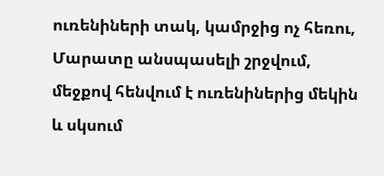ուռենիների տակ, կամրջից ոչ հեռու, Մարատը անսպասելի շրջվում, մեջքով հենվում է ուռենիներից մեկին և սկսում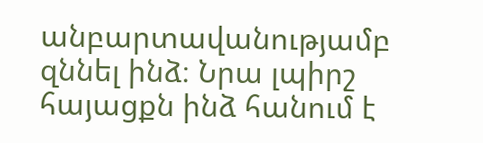անբարտավանությամբ զննել ինձ։ Նրա լպիրշ հայացքն ինձ հանում է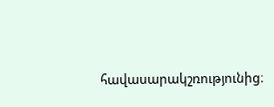հավասարակշռությունից։